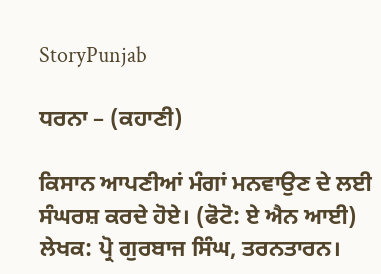StoryPunjab

ਧਰਨਾ – (ਕਹਾਣੀ)

ਕਿਸਾਨ ਆਪਣੀਆਂ ਮੰਗਾਂ ਮਨਵਾਉਣ ਦੇ ਲਈ ਸੰਘਰਸ਼ ਕਰਦੇ ਹੋਏ। (ਫੋਟੋ: ਏ ਐਨ ਆਈ)
ਲੇਖਕ: ਪ੍ਰੋ ਗੁਰਬਾਜ ਸਿੰਘ, ਤਰਨਤਾਰਨ।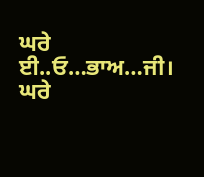ਘਰੇ ਈ..ਓ…ਭਾਅ…ਜੀ। ਘਰੇ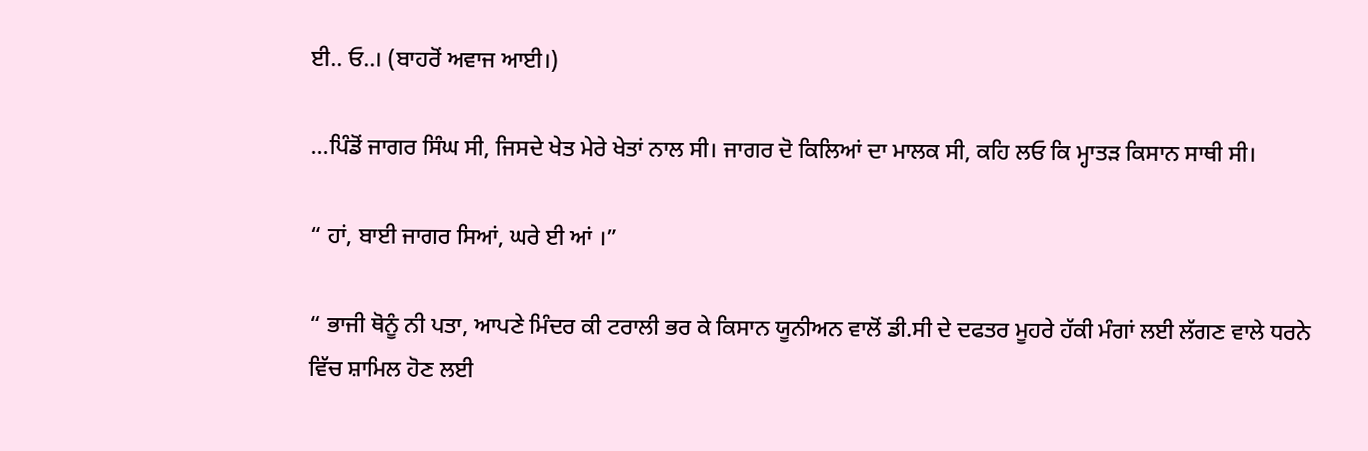ਈ.. ਓ..। (ਬਾਹਰੋਂ ਅਵਾਜ ਆਈ।)

…ਪਿੰਡੋਂ ਜਾਗਰ ਸਿੰਘ ਸੀ, ਜਿਸਦੇ ਖੇਤ ਮੇਰੇ ਖੇਤਾਂ ਨਾਲ ਸੀ। ਜਾਗਰ ਦੋ ਕਿਲਿਆਂ ਦਾ ਮਾਲਕ ਸੀ, ਕਹਿ ਲਓ ਕਿ ਮ੍ਹਾਤੜ ਕਿਸਾਨ ਸਾਥੀ ਸੀ।

“ ਹਾਂ, ਬਾਈ ਜਾਗਰ ਸਿਆਂ, ਘਰੇ ਈ ਆਂ ।”

“ ਭਾਜੀ ਥੋਨੂੰ ਨੀ ਪਤਾ, ਆਪਣੇ ਮਿੰਦਰ ਕੀ ਟਰਾਲੀ ਭਰ ਕੇ ਕਿਸਾਨ ਯੂਨੀਅਨ ਵਾਲੋਂ ਡੀ.ਸੀ ਦੇ ਦਫਤਰ ਮੂਹਰੇ ਹੱਕੀ ਮੰਗਾਂ ਲਈ ਲੱਗਣ ਵਾਲੇ ਧਰਨੇ ਵਿੱਚ ਸ਼ਾਮਿਲ ਹੋਣ ਲਈ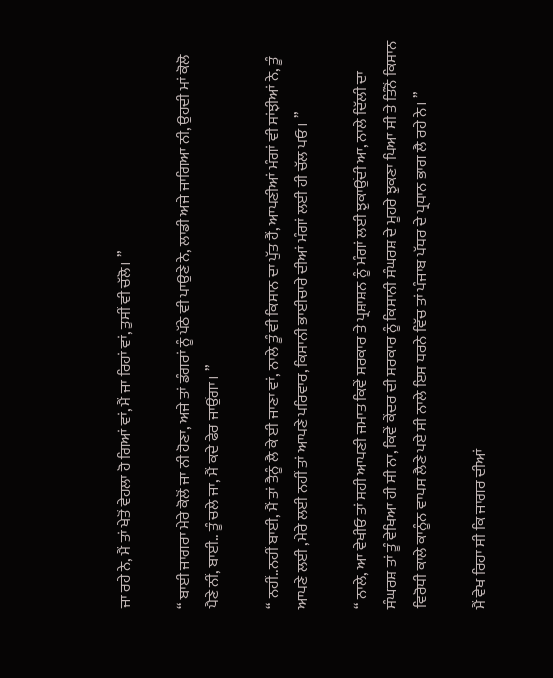ਜਾ ਰਹੇ ਨੇ, ਮੈਂ ਤਾਂ ਖੇਤੋਂ ਵੇਹਲਾ ਹੋ ਗਿਆਂ ਵਾਂ, ਮੈਂ ਜਾ ਰਿਹਾਂ ਵਾਂ, ਤੁਸੀਂ ਵੀ ਚੱਲੋ। ”

“ ਬਾਈ ਜਾਗਰਾ ਮੇਰੇ ਕੋਲੋਂ ਜਾ ਨੀ ਹੋਣਾ, ਅਜੇ ਤਾਂ ਡੰਗਰਾਂ ਨੂੰ ਪੱਠੇ ਵੀ ਪਾਉਣੇ ਨੇ, ਲਾਡੀ ਅਜੇ ਜਾਗਿਆ ਨੀ, ਉਹਦੀ ਮਾਂ ਕੋਲੋ ਪੈਣੇ ਨੀਂ, ਬਾਈ.. ਤੂੰ ਚਲੇ ਜਾ, ਮੈਂ ਕਦੇ ਫੇਰ ਜਾਉਂਗਾ। ”

“ ਨਹੀਂ..ਨਹੀਂ ਬਾਈ, ਮੈਂ ਤਾਂ ਤੈਨੂੰ ਲੈ ਕੇ ਈ ਜਾਣਾ ਵਾਂ, ਨਾਲੇ ਤੂੰ ਵੀ ਕਿਸਾਨ ਦਾ ਪੁੱਤ ਹੈਂ, ਆਪਣੀਆਂ ਮੰਗਾਂ ਵੀ ਸਾਂਝੀਆਂ ਨੇ, ਤੂੰ ਆਪਣੇ ਲਈ ,ਮੇਰੇ ਲਈ ਨਹੀਂ ਤਾਂ ਆਪਣੇ ਪਰਿਵਾਰ, ਕਿਸਾਨੀ ਭਾਈਚਾਰੇ ਦੀਆਂ ਮੰਗਾਂ ਲਈ ਹੀ ਚੱਲ ਪਓ। ”

“ ਨਾਲੇ, ਆ ਵੇਖੀਓ ਤਾਂ ਸਹੀ ਆਪਣੀ ਜਮਾਤ ਕਿਵੇਂ ਸਰਕਾਰ ਤੇ ਪ੍ਰਸ਼ਾਸ਼ਨ ਨੂੰ ਮੰਗਾਂ ਲਈ ਝੁਕਾਉਂਦੀ ਆ, ਨਾਲੇ ਦਿੱਲੀ ਦਾ ਸੰਘਰਸ਼ ਤਾਂ ਤੂੰ ਵੇਖਿਆ ਹੀ ਸੀ ਨਾ, ਕਿਵੇਂ ਕੇਂਦਰ ਦੀ ਸਰਕਾਰ ਨੂੰ ਕਿਸਾਨੀ ਸੰਘਰਸ਼ ਦੇ ਮੂਹਰੇ ਝੁਕਣਾ ਪਿਆ ਸੀ ਤੇ ਤਿੰਨੋਂ ਕਿਸਾਨ ਵਿਰੋਧੀ ਕਾਲੇ ਕਾਨੂੰਨ ਵਾਪਸ ਲੈਣੇ ਪਏ ਸੀ ਨਾਲੇ ਇਸ ਧਰਨੇ ਵਿੱਚ ਤਾਂ ਪੰਜਾਬ ਪੱਧਰ ਦੇ ਪ੍ਰਧਾਨ ਭਾਗ ਲੈ ਰਹੇ ਨੇ। ”

ਮੈਂ ਵੇਖ ਰਿਹਾ ਸੀ ਕਿ ਜਾਗਰ ਦੀਆਂ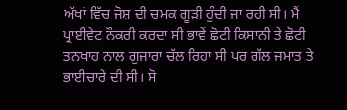ਅੱਖਾਂ ਵਿੱਚ ਜੋਸ਼ ਦੀ ਚਮਕ ਗੂੜੀ ਹੁੰਦੀ ਜਾ ਰਹੀ ਸੀ। ਮੈਂ ਪ੍ਰਾਈਵੇਟ ਨੌਕਰੀ ਕਰਦਾ ਸੀ ਭਾਵੇਂ ਛੋਟੀ ਕਿਸਾਨੀ ਤੇ ਛੋਟੀ ਤਨਖਾਹ ਨਾਲ ਗੁਜਾਰਾ ਚੱਲ ਰਿਹਾ ਸੀ ਪਰ ਗੱਲ ਜਮਾਤ ਤੇ ਭਾਈਚਾਰੇ ਦੀ ਸੀ। ਸੋ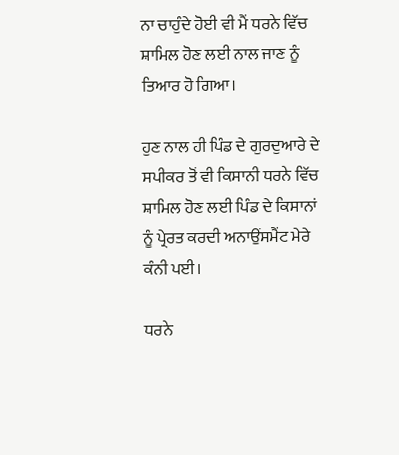ਨਾ ਚਾਹੁੰਦੇ ਹੋਈ ਵੀ ਮੈਂ ਧਰਨੇ ਵਿੱਚ ਸ਼ਾਮਿਲ ਹੋਣ ਲਈ ਨਾਲ ਜਾਣ ਨੂੰ ਤਿਆਰ ਹੋ ਗਿਆ।

ਹੁਣ ਨਾਲ ਹੀ ਪਿੰਡ ਦੇ ਗੁਰਦੁਆਰੇ ਦੇ ਸਪੀਕਰ ਤੋਂ ਵੀ ਕਿਸਾਨੀ ਧਰਨੇ ਵਿੱਚ ਸ਼ਾਮਿਲ ਹੋਣ ਲਈ ਪਿੰਡ ਦੇ ਕਿਸਾਨਾਂ ਨੂੰ ਪ੍ਰੇਰਤ ਕਰਦੀ ਅਨਾਉਂਸਮੈਂਟ ਮੇਰੇ ਕੰਨੀ ਪਈ।

ਧਰਨੇ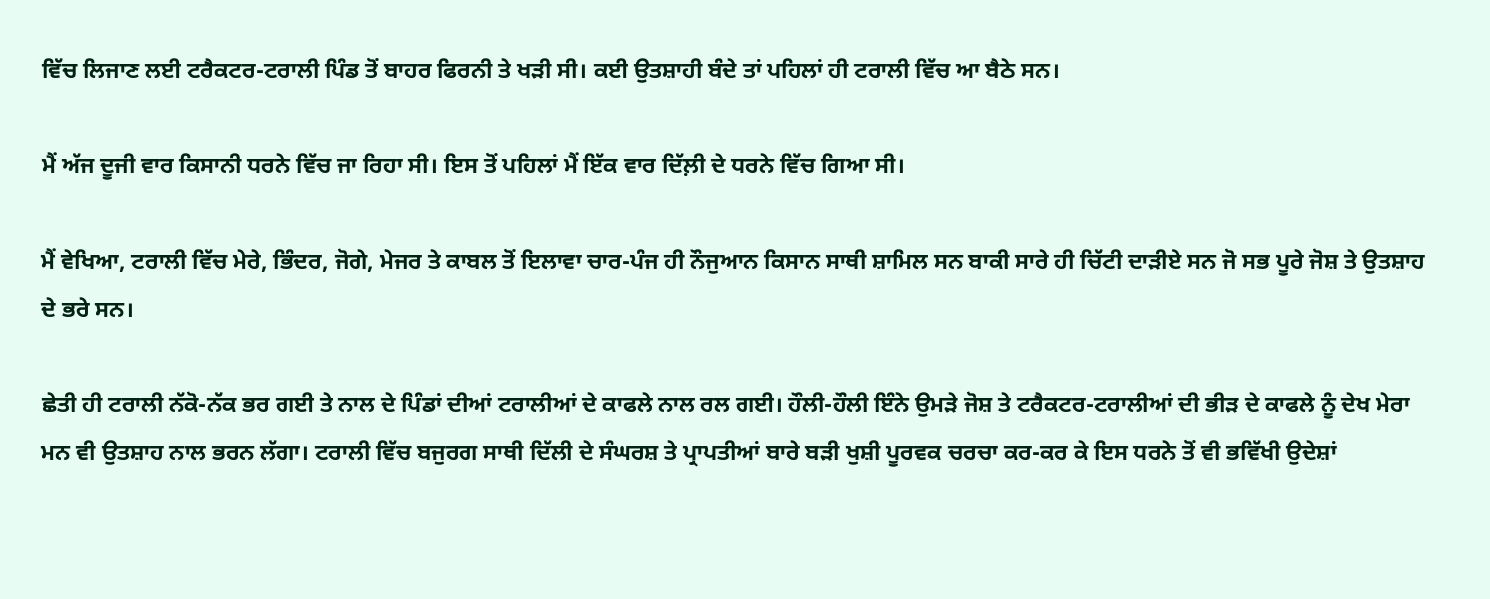ਵਿੱਚ ਲਿਜਾਣ ਲਈ ਟਰੈਕਟਰ-ਟਰਾਲੀ ਪਿੰਡ ਤੋਂ ਬਾਹਰ ਫਿਰਨੀ ਤੇ ਖੜੀ ਸੀ। ਕਈ ਉਤਸ਼ਾਹੀ ਬੰਦੇ ਤਾਂ ਪਹਿਲਾਂ ਹੀ ਟਰਾਲੀ ਵਿੱਚ ਆ ਬੈਠੇ ਸਨ।

ਮੈਂ ਅੱਜ ਦੂਜੀ ਵਾਰ ਕਿਸਾਨੀ ਧਰਨੇ ਵਿੱਚ ਜਾ ਰਿਹਾ ਸੀ। ਇਸ ਤੋਂ ਪਹਿਲਾਂ ਮੈਂ ਇੱਕ ਵਾਰ ਦਿੱਲ਼ੀ ਦੇ ਧਰਨੇ ਵਿੱਚ ਗਿਆ ਸੀ।

ਮੈਂ ਵੇਖਿਆ, ਟਰਾਲੀ ਵਿੱਚ ਮੇਰੇ, ਭਿੰਦਰ, ਜੋਗੇ, ਮੇਜਰ ਤੇ ਕਾਬਲ ਤੋਂ ਇਲਾਵਾ ਚਾਰ-ਪੰਜ ਹੀ ਨੌਜੁਆਨ ਕਿਸਾਨ ਸਾਥੀ ਸ਼ਾਮਿਲ ਸਨ ਬਾਕੀ ਸਾਰੇ ਹੀ ਚਿੱਟੀ ਦਾੜੀਏ ਸਨ ਜੋ ਸਭ ਪੂਰੇ ਜੋਸ਼ ਤੇ ਉਤਸ਼ਾਹ ਦੇ ਭਰੇ ਸਨ।

ਛੇਤੀ ਹੀ ਟਰਾਲੀ ਨੱਕੋ-ਨੱਕ ਭਰ ਗਈ ਤੇ ਨਾਲ ਦੇ ਪਿੰਡਾਂ ਦੀਆਂ ਟਰਾਲੀਆਂ ਦੇ ਕਾਫਲੇ ਨਾਲ ਰਲ ਗਈ। ਹੌਲੀ-ਹੌਲੀ ਇੰਨੇ ਉਮੜੇ ਜੋਸ਼ ਤੇ ਟਰੈਕਟਰ-ਟਰਾਲੀਆਂ ਦੀ ਭੀੜ ਦੇ ਕਾਫਲੇ ਨੂੰ ਦੇਖ ਮੇਰਾ ਮਨ ਵੀ ਉਤਸ਼ਾਹ ਨਾਲ ਭਰਨ ਲੱਗਾ। ਟਰਾਲੀ ਵਿੱਚ ਬਜੁਰਗ ਸਾਥੀ ਦਿੱਲੀ ਦੇ ਸੰਘਰਸ਼ ਤੇ ਪ੍ਰਾਪਤੀਆਂ ਬਾਰੇ ਬੜੀ ਖੁਸ਼ੀ ਪੂਰਵਕ ਚਰਚਾ ਕਰ-ਕਰ ਕੇ ਇਸ ਧਰਨੇ ਤੋਂ ਵੀ ਭਵਿੱਖੀ ਉਦੇਸ਼ਾਂ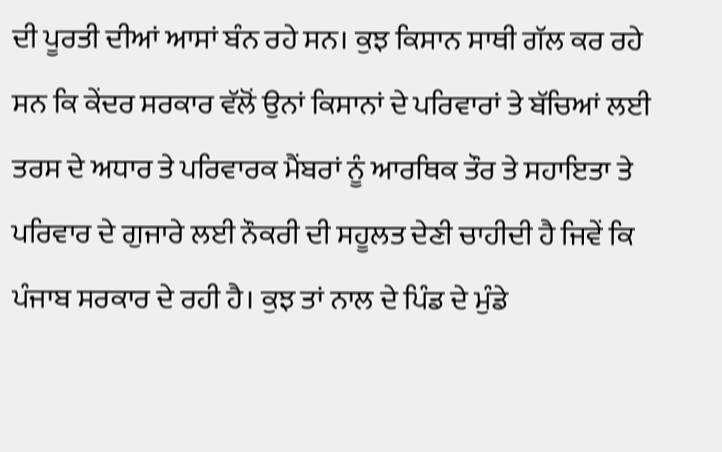ਦੀ ਪੂਰਤੀ ਦੀਆਂ ਆਸਾਂ ਬੰਨ ਰਹੇ ਸਨ। ਕੁਝ ਕਿਸਾਨ ਸਾਥੀ ਗੱਲ ਕਰ ਰਹੇ ਸਨ ਕਿ ਕੇਂਦਰ ਸਰਕਾਰ ਵੱਲੋਂ ਉਨਾਂ ਕਿਸਾਨਾਂ ਦੇ ਪਰਿਵਾਰਾਂ ਤੇ ਬੱਚਿਆਂ ਲਈ ਤਰਸ ਦੇ ਅਧਾਰ ਤੇ ਪਰਿਵਾਰਕ ਮੈਂਬਰਾਂ ਨੂੰ ਆਰਥਿਕ ਤੌਰ ਤੇ ਸਹਾਇਤਾ ਤੇ ਪਰਿਵਾਰ ਦੇ ਗੁਜਾਰੇ ਲਈ ਨੌਕਰੀ ਦੀ ਸਹੂਲਤ ਦੇਣੀ ਚਾਹੀਦੀ ਹੈ ਜਿਵੇਂ ਕਿ ਪੰਜਾਬ ਸਰਕਾਰ ਦੇ ਰਹੀ ਹੈ। ਕੁਝ ਤਾਂ ਨਾਲ ਦੇ ਪਿੰਡ ਦੇ ਮੁੰਡੇ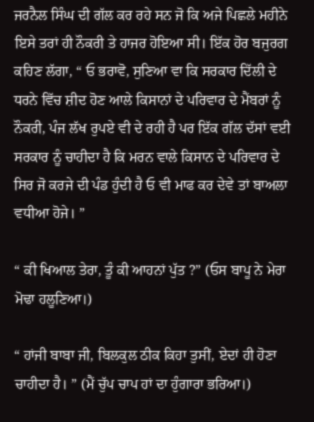ਜਰਨੈਲ ਸਿੰਘ ਦੀ ਗੱਲ ਕਰ ਰਹੇ ਸਨ ਜੋ ਕਿ ਅਜੇ ਪਿਛਲੇ ਮਹੀਨੇ ਇਸੇ ਤਰਾਂ ਹੀ ਨੌਕਰੀ ਤੇ ਹਾਜਰ ਹੋਇਆ ਸੀ। ਇੱਕ ਹੋਰ ਬਜੁਰਗ ਕਹਿਣ ਲੱਗਾ, “ ਓ ਭਰਾਵੋ, ਸੁਣਿਆ ਵਾ ਕਿ ਸਰਕਾਰ ਦਿੱਲੀ ਦੇ ਧਰਨੇ ਵਿੱਚ ਸ਼ੀਦ ਹੋਣ ਆਲੇ ਕਿਸਾਨਾਂ ਦੇ ਪਰਿਵਾਰ ਦੇ ਮੈਂਬਰਾਂ ਨੂੰ ਨੌਕਰੀ, ਪੰਜ ਲੱਖ ਰੁਪਏ ਵੀ ਦੇ ਰਹੀ ਹੈ ਪਰ ਇੱਕ ਗੱਲ ਦੱਸਾਂ ਵਈ ਸਰਕਾਰ ਨੂੰ ਚਾਹੀਦਾ ਹੈ ਕਿ ਮਰਨ ਵਾਲੇ ਕਿਸਾਨ ਦੇ ਪਰਿਵਾਰ ਦੇ ਸਿਰ ਜੋ ਕਰਜੇ ਦੀ ਪੰਡ ਹੁੰਦੀ ਹੈ ਓ ਵੀ ਮਾਫ ਕਰ ਦੇਵੇ ਤਾਂ ਬਾਅਲਾ ਵਧੀਆ ਹੋਜੇ। ”

“ ਕੀ ਖਿਆਲ ਤੇਰਾ, ਤੂੰ ਕੀ ਆਹਨਾਂ ਪੁੱਤ ?” (ਓਸ ਬਾਪੂ ਨੇ ਮੇਰਾ ਮੋਢਾ ਹਲੂਣਿਆ।)

“ ਹਾਂਜੀ ਬਾਬਾ ਜੀ, ਬਿਲਕੁਲ ਠੀਕ ਕਿਹਾ ਤੁਸੀਂ, ਏਦਾਂ ਹੀ ਹੋਣਾ ਚਾਹੀਦਾ ਹੈ। ” (ਮੈਂ ਚੁੱਪ ਚਾਪ ਹਾਂ ਦਾ ਹੁੰਗਾਰਾ ਭਰਿਆ।)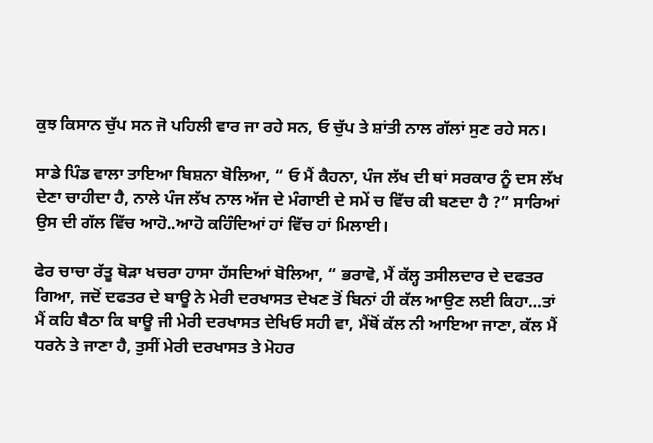ਕੁਝ ਕਿਸਾਨ ਚੁੱਪ ਸਨ ਜੋ ਪਹਿਲੀ ਵਾਰ ਜਾ ਰਹੇ ਸਨ, ਓ ਚੁੱਪ ਤੇ ਸ਼ਾਂਤੀ ਨਾਲ ਗੱਲਾਂ ਸੁਣ ਰਹੇ ਸਨ।

ਸਾਡੇ ਪਿੰਡ ਵਾਲਾ ਤਾਇਆ ਬਿਸ਼ਨਾ ਬੋਲਿਆ, “ ਓ ਮੈਂ ਕੈਹਨਾ, ਪੰਜ ਲੱਖ ਦੀ ਥਾਂ ਸਰਕਾਰ ਨੂੰ ਦਸ ਲੱਖ ਦੇਣਾ ਚਾਹੀਦਾ ਹੈ, ਨਾਲੇ ਪੰਜ ਲੱਖ ਨਾਲ ਅੱਜ ਦੇ ਮੰਗਾਈ ਦੇ ਸਮੇਂ ਚ ਵਿੱਚ ਕੀ ਬਣਦਾ ਹੈ ?” ਸਾਰਿਆਂ ਉਸ ਦੀ ਗੱਲ ਵਿੱਚ ਆਹੋ..ਆਹੋ ਕਹਿੰਦਿਆਂ ਹਾਂ ਵਿੱਚ ਹਾਂ ਮਿਲਾਈ।

ਫੇਰ ਚਾਚਾ ਰੱਤੂ ਥੋੜਾ ਖਚਰਾ ਹਾਸਾ ਹੱਸਦਿਆਂ ਬੋਲਿਆ, “ ਭਰਾਵੋ, ਮੈਂ ਕੱਲ੍ਹ ਤਸੀਲਦਾਰ ਦੇ ਦਫਤਰ ਗਿਆ, ਜਦੋਂ ਦਫਤਰ ਦੇ ਬਾਊ ਨੇ ਮੇਰੀ ਦਰਖਾਸਤ ਦੇਖਣ ਤੋਂ ਬਿਨਾਂ ਹੀ ਕੱਲ ਆਉਣ ਲਈ ਕਿਹਾ…ਤਾਂ ਮੈਂ ਕਹਿ ਬੈਠਾ ਕਿ ਬਾਊ ਜੀ ਮੇਰੀ ਦਰਖਾਸਤ ਦੇਖਿਓ ਸਹੀ ਵਾ, ਮੈਂਥੋਂ ਕੱਲ ਨੀ ਆਇਆ ਜਾਣਾ, ਕੱਲ ਮੈਂ ਧਰਨੇ ਤੇ ਜਾਣਾ ਹੈ, ਤੁਸੀਂ ਮੇਰੀ ਦਰਖਾਸਤ ਤੇ ਮੋਹਰ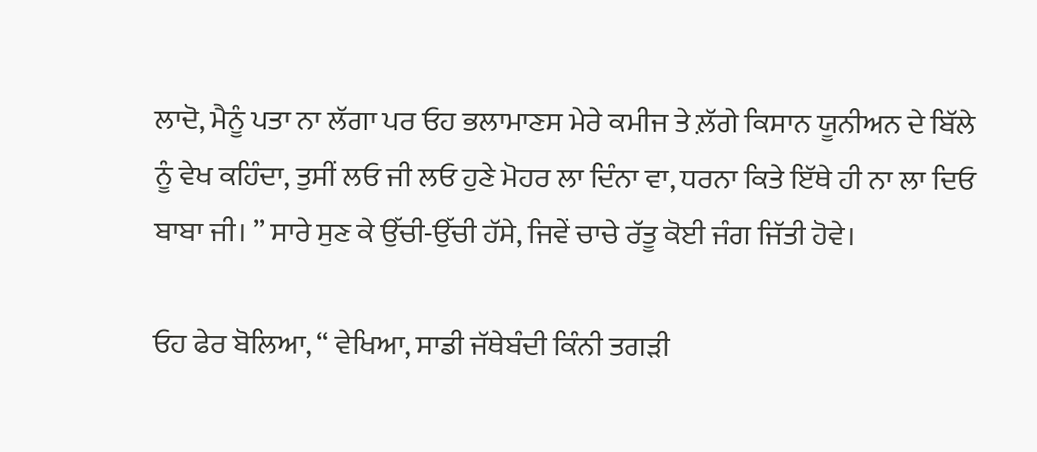ਲਾਦੋ, ਮੈਨੂੰ ਪਤਾ ਨਾ ਲੱਗਾ ਪਰ ਓਹ ਭਲਾਮਾਣਸ ਮੇਰੇ ਕਮੀਜ ਤੇ ਲ਼ੱਗੇ ਕਿਸਾਨ ਯੂਨੀਅਨ ਦੇ ਬਿੱਲੇ ਨੂੰ ਵੇਖ ਕਹਿੰਦਾ, ਤੁਸੀਂ ਲਓ ਜੀ ਲਓ ਹੁਣੇ ਮੋਹਰ ਲਾ ਦਿੰਨਾ ਵਾ, ਧਰਨਾ ਕਿਤੇ ਇੱਥੇ ਹੀ ਨਾ ਲਾ ਦਿਓ ਬਾਬਾ ਜੀ। ” ਸਾਰੇ ਸੁਣ ਕੇ ਉੱਚੀ-ਉੱਚੀ ਹੱਸੇ, ਜਿਵੇਂ ਚਾਚੇ ਰੱਤੂ ਕੋਈ ਜੰਗ ਜਿੱਤੀ ਹੋਵੇ।

ਓਹ ਫੇਰ ਬੋਲਿਆ, “ ਵੇਖਿਆ, ਸਾਡੀ ਜੱਥੇਬੰਦੀ ਕਿੰਨੀ ਤਗੜੀ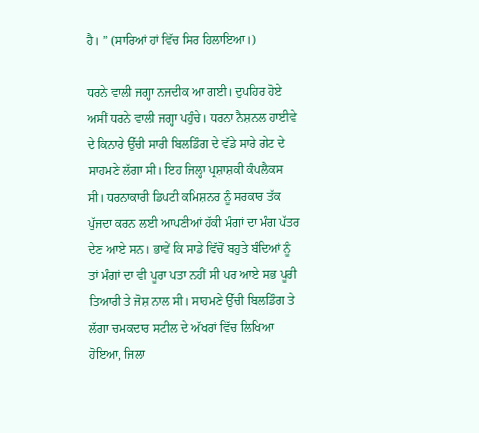ਹੈ। ” (ਸਾਰਿਆਂ ਹਾਂ ਵਿੱਚ ਸਿਰ ਹਿਲਾਇਆ।)

ਧਰਨੇ ਵਾਲੀ ਜਗ੍ਹਾ ਨਜਦੀਕ ਆ ਗਈ। ਦੁਪਹਿਰ ਹੋਏ ਅਸੀਂ ਧਰਨੇ ਵਾਲੀ ਜਗ੍ਹਾ ਪਹੁੰਚੇ। ਧਰਨਾ ਨੈਸ਼ਨਲ ਹਾਈਵੇ ਦੇ ਕਿਨਾਰੇ ਉੱਚੀ ਸਾਰੀ ਬਿਲਡਿੰਗ ਦੇ ਵੱਡੇ ਸਾਰੇ ਗੇਟ ਦੇ ਸਾਹਮਣੇ ਲੱਗਾ ਸੀ। ਇਹ ਜਿਲ੍ਹਾ ਪ੍ਰਸ਼ਾਸ਼ਕੀ ਕੰਪਲੈਕਸ ਸੀ। ਧਰਨਾਕਾਰੀ ਡਿਪਟੀ ਕਮਿਸ਼ਨਰ ਨੂੰ ਸਰਕਾਰ ਤੱਕ ਪੁੱਜਦਾ ਕਰਨ ਲਈ ਆਪਣੀਆਂ ਹੱਕੀ ਮੰਗਾਂ ਦਾ ਮੰਗ ਪੱਤਰ ਦੇਣ ਆਏ ਸਨ। ਭਾਵੇਂ ਕਿ ਸਾਡੇ ਵਿੱਚੋਂ ਬਹੁਤੇ ਬੰਦਿਆਂ ਨੂੰ ਤਾਂ ਮੰਗਾਂ ਦਾ ਵੀ ਪੂਰਾ ਪਤਾ ਨਹੀਂ ਸੀ ਪਰ ਆਏ ਸਭ ਪੂਰੀ ਤਿਆਰੀ ਤੇ ਜੋਸ਼ ਨਾਲ ਸੀ। ਸਾਹਮਣੇ ਉੱਚੀ ਬਿਲਡਿੰਗ ਤੇ ਲੱਗਾ ਚਮਕਦਾਰ ਸਟੀਲ ਦੇ ਅੱਖਰਾਂ ਵਿੱਚ ਲਿਖਿਆ ਹੋਇਆ, ਜਿਲਾ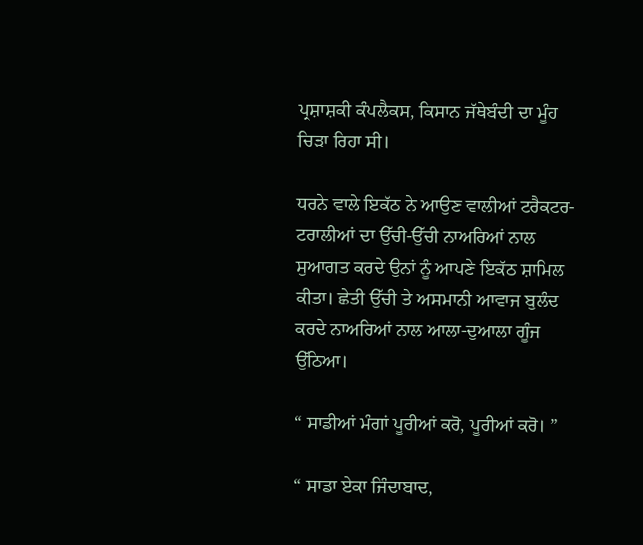ਪ੍ਰਸ਼ਾਸ਼ਕੀ ਕੰਪਲੈਕਸ, ਕਿਸਾਨ ਜੱਥੇਬੰਦੀ ਦਾ ਮੂੰਹ ਚਿੜਾ ਰਿਹਾ ਸੀ।

ਧਰਨੇ ਵਾਲੇ ਇਕੱਠ ਨੇ ਆਉਣ ਵਾਲੀਆਂ ਟਰੈਕਟਰ-ਟਰਾਲੀਆਂ ਦਾ ਉੱਚੀ-ਉੱਚੀ ਨਾਅਰਿਆਂ ਨਾਲ ਸੁਆਗਤ ਕਰਦੇ ਉਨਾਂ ਨੂੰ ਆਪਣੇ ਇਕੱਠ ਸ਼ਾਮਿਲ ਕੀਤਾ। ਛੇਤੀ ਉੱਚੀ ਤੇ ਅਸਮਾਨੀ ਆਵਾਜ ਬੁਲੰਦ ਕਰਦੇ ਨਾਅਰਿਆਂ ਨਾਲ ਆਲਾ-ਦੁਆਲਾ ਗੂੰਜ ਉੱਠਿਆ।

“ ਸਾਡੀਆਂ ਮੰਗਾਂ ਪੂਰੀਆਂ ਕਰੋ, ਪੂਰੀਆਂ ਕਰੋ। ”

“ ਸਾਡਾ ਏਕਾ ਜਿੰਦਾਬਾਦ,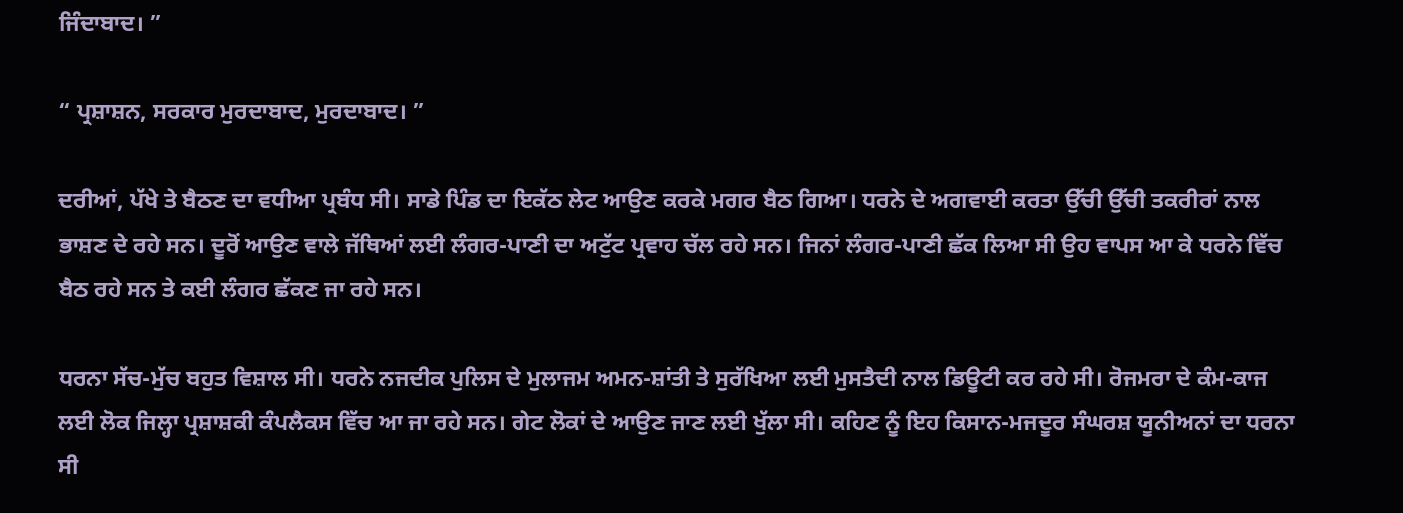ਜਿੰਦਾਬਾਦ। ”

“ ਪ੍ਰਸ਼ਾਸ਼ਨ, ਸਰਕਾਰ ਮੁਰਦਾਬਾਦ, ਮੁਰਦਾਬਾਦ। ”

ਦਰੀਆਂ, ਪੱਖੇ ਤੇ ਬੈਠਣ ਦਾ ਵਧੀਆ ਪ੍ਰਬੰਧ ਸੀ। ਸਾਡੇ ਪਿੰਡ ਦਾ ਇਕੱਠ ਲੇਟ ਆਉਣ ਕਰਕੇ ਮਗਰ ਬੈਠ ਗਿਆ। ਧਰਨੇ ਦੇ ਅਗਵਾਈ ਕਰਤਾ ਉੱਚੀ ਉੱਚੀ ਤਕਰੀਰਾਂ ਨਾਲ ਭਾਸ਼ਣ ਦੇ ਰਹੇ ਸਨ। ਦੂਰੋਂ ਆਉਣ ਵਾਲੇ ਜੱਥਿਆਂ ਲਈ ਲੰਗਰ-ਪਾਣੀ ਦਾ ਅਟੁੱਟ ਪ੍ਰਵਾਹ ਚੱਲ ਰਹੇ ਸਨ। ਜਿਨਾਂ ਲੰਗਰ-ਪਾਣੀ ਛੱਕ ਲਿਆ ਸੀ ਉਹ ਵਾਪਸ ਆ ਕੇ ਧਰਨੇ ਵਿੱਚ ਬੈਠ ਰਹੇ ਸਨ ਤੇ ਕਈ ਲੰਗਰ ਛੱਕਣ ਜਾ ਰਹੇ ਸਨ।

ਧਰਨਾ ਸੱਚ-ਮੁੱਚ ਬਹੁਤ ਵਿਸ਼ਾਲ ਸੀ। ਧਰਨੇ ਨਜਦੀਕ ਪੁਲਿਸ ਦੇ ਮੁਲਾਜਮ ਅਮਨ-ਸ਼ਾਂਤੀ ਤੇ ਸੁਰੱਖਿਆ ਲਈ ਮੁਸਤੈਦੀ ਨਾਲ ਡਿਊਟੀ ਕਰ ਰਹੇ ਸੀ। ਰੋਜਮਰਾ ਦੇ ਕੰਮ-ਕਾਜ ਲਈ ਲੋਕ ਜਿਲ੍ਹਾ ਪ੍ਰਸ਼ਾਸ਼ਕੀ ਕੰਪਲੈਕਸ ਵਿੱਚ ਆ ਜਾ ਰਹੇ ਸਨ। ਗੇਟ ਲੋਕਾਂ ਦੇ ਆਉਣ ਜਾਣ ਲਈ ਖੁੱਲਾ ਸੀ। ਕਹਿਣ ਨੂੰ ਇਹ ਕਿਸਾਨ-ਮਜਦੂਰ ਸੰਘਰਸ਼ ਯੂਨੀਅਨਾਂ ਦਾ ਧਰਨਾ ਸੀ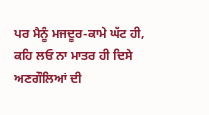ਪਰ ਮੈਨੂੰ ਮਜਦੂਰ-ਕਾਮੇ ਘੱਟ ਹੀ, ਕਹਿ ਲਓ ਨਾ ਮਾਤਰ ਹੀ ਦਿਸੇ ਅਣਗੌਲਿਆਂ ਦੀ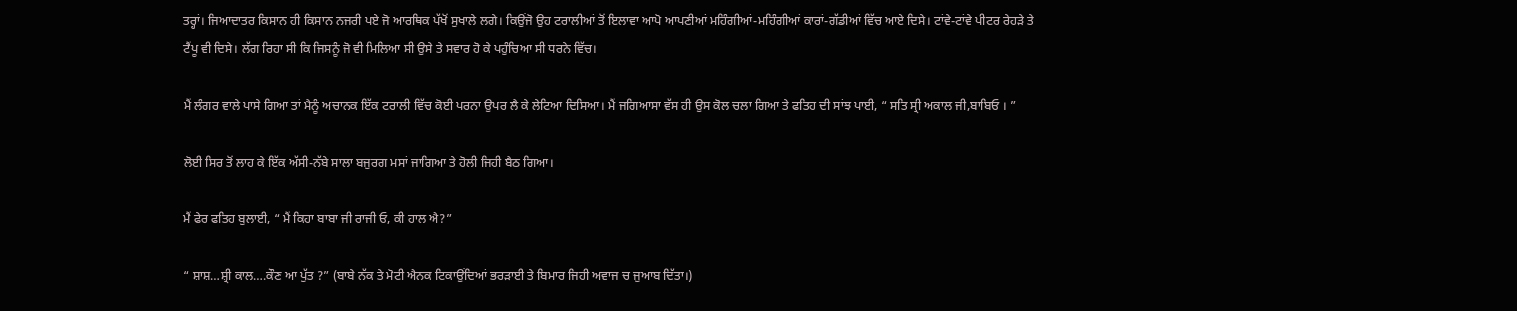ਤਰ੍ਹਾਂ। ਜਿਆਦਾਤਰ ਕਿਸਾਨ ਹੀ ਕਿਸਾਨ ਨਜਰੀ ਪਏ ਜੋ ਆਰਥਿਕ ਪੱਖੋਂ ਸੁਖਾਲੇ ਲਗੇ। ਕਿਉਂਜੋ ਉਹ ਟਰਾਲੀਆਂ ਤੋਂ ਇਲਾਵਾ ਆਪੋ ਆਪਣੀਆਂ ਮਹਿੰਗੀਆਂ-ਮਹਿੰਗੀਆਂ ਕਾਰਾਂ-ਗੱਡੀਆਂ ਵਿੱਚ ਆਏ ਦਿਸੇ। ਟਾਂਵੇ-ਟਾਂਵੇ ਪੀਟਰ ਰੇਹੜੇ ਤੇ ਟੈਂਪੂ ਵੀ ਦਿਸੇ। ਲੱਗ ਰਿਹਾ ਸੀ ਕਿ ਜਿਸਨੂੰ ਜੋ ਵੀ ਮਿਲਿਆ ਸੀ ਉਸੇ ਤੇ ਸਵਾਰ ਹੋ ਕੇ ਪਹੁੰਚਿਆ ਸੀ ਧਰਨੇ ਵਿੱਚ।

ਮੈਂ ਲੰਗਰ ਵਾਲੇ ਪਾਸੇ ਗਿਆ ਤਾਂ ਮੈਨੂੰ ਅਚਾਨਕ ਇੱਕ ਟਰਾਲੀ ਵਿੱਚ ਕੋਈ ਪਰਨਾ ਉਪਰ ਲੈ ਕੇ ਲੇਟਿਆ ਦਿਸਿਆ। ਮੈਂ ਜਗਿਆਸਾ ਵੱਸ ਹੀ ਉਸ ਕੋਲ ਚਲਾ ਗਿਆ ਤੇ ਫਤਿਹ ਦੀ ਸਾਂਝ ਪਾਈ, “ ਸਤਿ ਸ੍ਰੀ ਅਕਾਲ ਜੀ,ਬਾਬਿਓ । ”

ਲੋਈ ਸਿਰ ਤੋਂ ਲਾਹ ਕੇ ਇੱਕ ਅੱਸੀ-ਨੱਬੇ ਸਾਲਾ ਬਜੁਰਗ ਮਸਾਂ ਜਾਗਿਆ ਤੇ ਹੋਲੀ ਜਿਹੀ ਬੈਠ ਗਿਆ।

ਮੈਂ ਫੇਰ ਫਤਿਹ ਬੁਲਾਈ, “ ਮੈਂ ਕਿਹਾ ਬਾਬਾ ਜੀ ਰਾਜੀ ਓ, ਕੀ ਹਾਲ ਐ?”

“ ਸ਼ਾਸ਼…ਸ਼੍ਰੀ ਕਾਲ….ਕੌਣ ਆ ਪੁੱਤ ?” (ਬਾਬੇ ਨੱਕ ਤੇ ਮੋਟੀ ਐਨਕ ਟਿਕਾਉਂਦਿਆਂ ਭਰੜਾਈ ਤੇ ਬਿਮਾਰ ਜਿਹੀ ਅਵਾਜ ਚ ਜੁਆਬ ਦਿੱਤਾ।)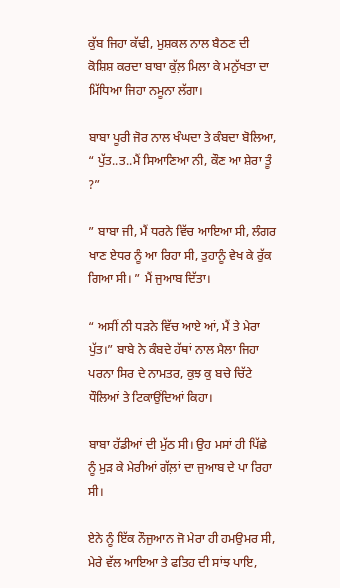ਕੁੱਬ ਜਿਹਾ ਕੱਢੀ, ਮੁਸ਼ਕਲ ਨਾਲ ਬੈਠਣ ਦੀ ਕੋਸ਼ਿਸ਼ ਕਰਦਾ ਬਾਬਾ ਕੁੱਲ਼ ਮਿਲਾ ਕੇ ਮਨੁੱਖਤਾ ਦਾ ਮਿੱਧਿਆ ਜਿਹਾ ਨਮੂਨਾ ਲੱਗਾ।

ਬਾਬਾ ਪੂਰੀ ਜੋਰ ਨਾਲ ਖੰਘਦਾ ਤੇ ਕੰਬਦਾ ਬੋਲਿਆ, “ ਪੁੱਤ..ਤ..ਮੈਂ ਸਿਆਣਿਆ ਨੀ, ਕੌਣ ਆ ਸ਼ੇਰਾ ਤੂੰ ?”

” ਬਾਬਾ ਜੀ, ਮੈਂ ਧਰਨੇ ਵਿੱਚ ਆਇਆ ਸੀ, ਲੰਗਰ ਖਾਣ ਏਧਰ ਨੂੰ ਆ ਰਿਹਾ ਸੀ, ਤੁਹਾਨੂੰ ਵੇਖ ਕੇ ਰੁੱਕ ਗਿਆ ਸੀ। ” ਮੈਂ ਜੁਆਬ ਦਿੱਤਾ।

“ ਅਸੀਂ ਨੀ ਧੜਨੇ ਵਿੱਚ ਆਏ ਆਂ, ਮੈਂ ਤੇ ਮੇਰਾ ਪੁੱਤ।” ਬਾਬੇ ਨੇ ਕੰਬਦੇ ਹੱਥਾਂ ਨਾਲ ਮੈਲਾ ਜਿਹਾ ਪਰਨਾ ਸਿਰ ਦੇ ਨਾਮਤਰ, ਕੁਝ ਕੁ ਬਚੇ ਚਿੱਟੇ ਧੌਲਿਆਂ ਤੇ ਟਿਕਾਉਂਦਿਆਂ ਕਿਹਾ।

ਬਾਬਾ ਹੱਡੀਆਂ ਦੀ ਮੁੱਠ ਸੀ। ਉਹ ਮਸਾਂ ਹੀ ਪਿੱਛੇ ਨੂੰ ਮੁੜ ਕੇ ਮੇਰੀਆਂ ਗੱਲ਼ਾਂ ਦਾ ਜੁਆਬ ਦੇ ਪਾ ਰਿਹਾ ਸੀ।

ਏਨੇ ਨੂੰ ਇੱਕ ਨੌਜੁਆਨ ਜੋ ਮੇਰਾ ਹੀ ਹਮਉਮਰ ਸੀ, ਮੇਰੇ ਵੱਲ ਆਇਆ ਤੇ ਫਤਿਹ ਦੀ ਸਾਂਝ ਪਾਇ,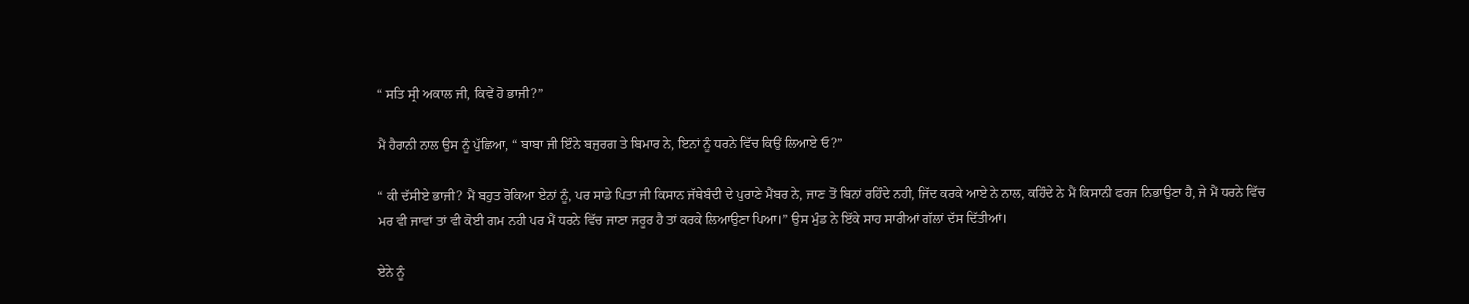“ ਸਤਿ ਸ੍ਰੀ ਅਕਾਲ ਜੀ, ਕਿਵੇਂ ਹੋ ਭਾਜੀ?”

ਮੈਂ ਹੈਰਾਨੀ ਨਾਲ ਉਸ ਨੂੰ ਪੁੱਛਿਆ, “ ਬਾਬਾ ਜੀ ਇੰਨੇ ਬਜੁਰਗ ਤੇ ਬਿਮਾਰ ਨੇ, ਇਨਾਂ ਨੂੰ ਧਰਨੇ ਵਿੱਚ ਕਿਉਂ ਲਿਆਏ ਓ?”

“ ਕੀ ਦੱਸੀਏ ਭਾਜੀ? ਮੈਂ ਬਹੁਤ ਰੋਕਿਆ ਏਨਾਂ ਨੂੰ, ਪਰ ਸਾਡੇ ਪਿਤਾ ਜੀ ਕਿਸਾਨ ਜੱਥੇਬੰਦੀ ਦੇ ਪੁਰਾਣੇ ਮੈਂਬਰ ਨੇ, ਜਾਣ ਤੋਂ ਬਿਨਾਂ ਰਹਿੰਦੇ ਨਹੀ, ਜਿੱਦ ਕਰਕੇ ਆਏ ਨੇ ਨਾਲ, ਕਹਿੰਦੇ ਨੇ ਮੈਂ ਕਿਸਾਨੀ ਫਰਜ ਨਿਭਾਉਣਾ ਹੈ, ਜੇ ਮੈਂ ਧਰਨੇ ਵਿੱਚ ਮਰ ਵੀ ਜਾਵਾਂ ਤਾਂ ਵੀ ਕੋਈ ਗਮ ਨਹੀ ਪਰ ਮੈਂ ਧਰਨੇ ਵਿੱਚ ਜਾਣਾ ਜਰੂਰ ਹੈ ਤਾਂ ਕਰਕੇ ਲਿਆਉਣਾ ਪਿਆ।” ਉਸ ਮੁੰਡ ਨੇ ਇੱਕੇ ਸਾਹ ਸਾਰੀਆਂ ਗੱਲਾਂ ਦੱਸ ਦਿੱਤੀਆਂ।

ਏਨੇ ਨੂੰ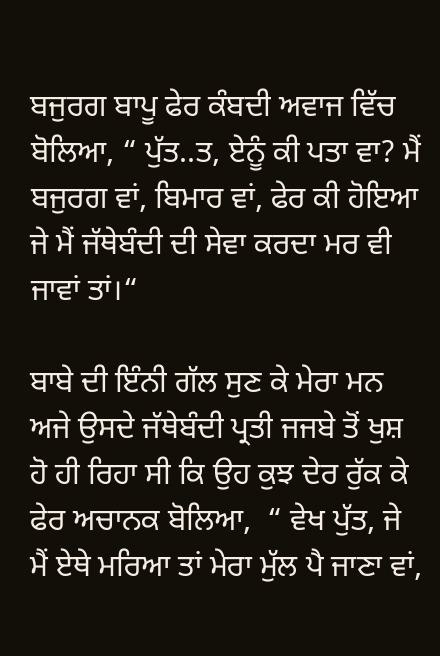ਬਜੁਰਗ ਬਾਪੂ ਫੇਰ ਕੰਬਦੀ ਅਵਾਜ ਵਿੱਚ ਬੋਲਿਆ, “ ਪੁੱਤ..ਤ, ਏਨੂੰ ਕੀ ਪਤਾ ਵਾ? ਮੈਂ ਬਜੁਰਗ ਵਾਂ, ਬਿਮਾਰ ਵਾਂ, ਫੇਰ ਕੀ ਹੋਇਆ ਜੇ ਮੈਂ ਜੱਥੇਬੰਦੀ ਦੀ ਸੇਵਾ ਕਰਦਾ ਮਰ ਵੀ ਜਾਵਾਂ ਤਾਂ।“

ਬਾਬੇ ਦੀ ਇੰਨੀ ਗੱਲ ਸੁਣ ਕੇ ਮੇਰਾ ਮਨ ਅਜੇ ਉਸਦੇ ਜੱਥੇਬੰਦੀ ਪ੍ਰਤੀ ਜਜਬੇ ਤੋਂ ਖੁਸ਼ ਹੋ ਹੀ ਰਿਹਾ ਸੀ ਕਿ ਉਹ ਕੁਝ ਦੇਰ ਰੁੱਕ ਕੇ ਫੇਰ ਅਚਾਨਕ ਬੋਲਿਆ,  “ ਵੇਖ ਪੁੱਤ, ਜੇ ਮੈਂ ਏਥੇ ਮਰਿਆ ਤਾਂ ਮੇਰਾ ਮੁੱਲ ਪੈ ਜਾਣਾ ਵਾਂ,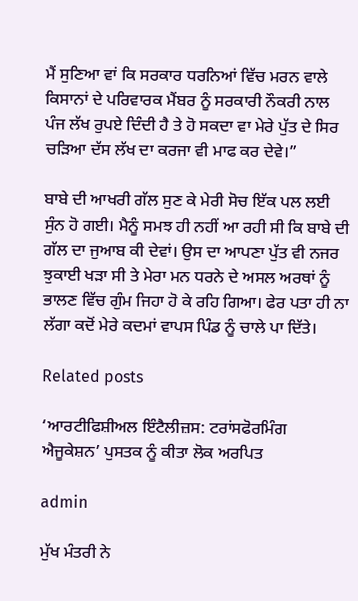ਮੈਂ ਸੁਣਿਆ ਵਾਂ ਕਿ ਸਰਕਾਰ ਧਰਨਿਆਂ ਵਿੱਚ ਮਰਨ ਵਾਲੇ ਕਿਸਾਨਾਂ ਦੇ ਪਰਿਵਾਰਕ ਮੈਂਬਰ ਨੂੰ ਸਰਕਾਰੀ ਨੌਕਰੀ ਨਾਲ ਪੰਜ ਲੱਖ ਰੁਪਏ ਦਿੰਦੀ ਹੈ ਤੇ ਹੋ ਸਕਦਾ ਵਾ ਮੇਰੇ ਪੁੱਤ ਦੇ ਸਿਰ ਚੜਿਆ ਦੱਸ ਲੱਖ ਦਾ ਕਰਜਾ ਵੀ ਮਾਫ ਕਰ ਦੇਵੇ।”

ਬਾਬੇ ਦੀ ਆਖਰੀ ਗੱਲ ਸੁਣ ਕੇ ਮੇਰੀ ਸੋਚ ਇੱਕ ਪਲ ਲਈ ਸੁੰਨ ਹੋ ਗਈ। ਮੈਨੂੰ ਸਮਝ ਹੀ ਨਹੀਂ ਆ ਰਹੀ ਸੀ ਕਿ ਬਾਬੇ ਦੀ ਗੱਲ ਦਾ ਜੁਆਬ ਕੀ ਦੇਵਾਂ। ਉਸ ਦਾ ਆਪਣਾ ਪੁੱਤ ਵੀ ਨਜਰ ਝੁਕਾਈ ਖੜਾ ਸੀ ਤੇ ਮੇਰਾ ਮਨ ਧਰਨੇ ਦੇ ਅਸਲ ਅਰਥਾਂ ਨੂੰ ਭਾਲਣ ਵਿੱਚ ਗੁੰਮ ਜਿਹਾ ਹੋ ਕੇ ਰਹਿ ਗਿਆ। ਫੇਰ ਪਤਾ ਹੀ ਨਾ ਲੱਗਾ ਕਦੋਂ ਮੇਰੇ ਕਦਮਾਂ ਵਾਪਸ ਪਿੰਡ ਨੂੰ ਚਾਲੇ ਪਾ ਦਿੱਤੇ।

Related posts

‘ਆਰਟੀਫਿਸ਼ੀਅਲ ਇੰਟੈਲੀਜ਼ਸ: ਟਰਾਂਸਫੋਰਮਿੰਗ ਐਜੂਕੇਸ਼ਨ’ ਪੁਸਤਕ ਨੂੰ ਕੀਤਾ ਲੋਕ ਅਰਪਿਤ

admin

ਮੁੱਖ ਮੰਤਰੀ ਨੇ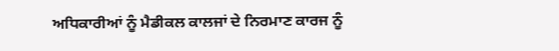ਅਧਿਕਾਰੀਆਂ ਨੂੰ ਮੈਡੀਕਲ ਕਾਲਜਾਂ ਦੇ ਨਿਰਮਾਣ ਕਾਰਜ ਨੂੰ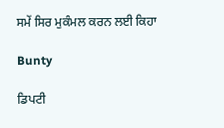ਸਮੇਂ ਸਿਰ ਮੁਕੰਮਲ ਕਰਨ ਲਈ ਕਿਹਾ

Bunty

ਡਿਪਟੀ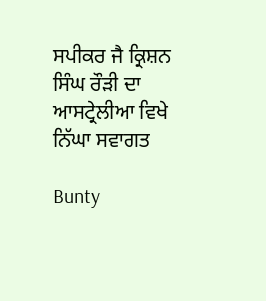ਸਪੀਕਰ ਜੈ ਕ੍ਰਿਸ਼ਨ ਸਿੰਘ ਰੌੜੀ ਦਾ ਆਸਟ੍ਰੇਲੀਆ ਵਿਖੇ ਨਿੱਘਾ ਸਵਾਗਤ

Bunty